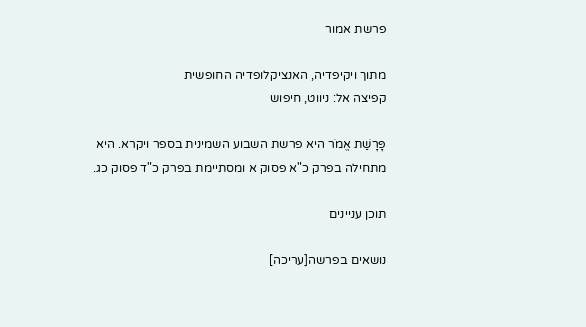פרשת אמור

מתוך ויקיפדיה, האנציקלופדיה החופשית
קפיצה אל: ניווט, חיפוש

פָּרָשַׁת אֱמֹר היא פרשת השבוע השמינית בספר ויקרא. היא מתחילה בפרק כ"א פסוק א ומסתיימת בפרק כ"ד פסוק כג.

תוכן עניינים

נושאים בפרשה[עריכה]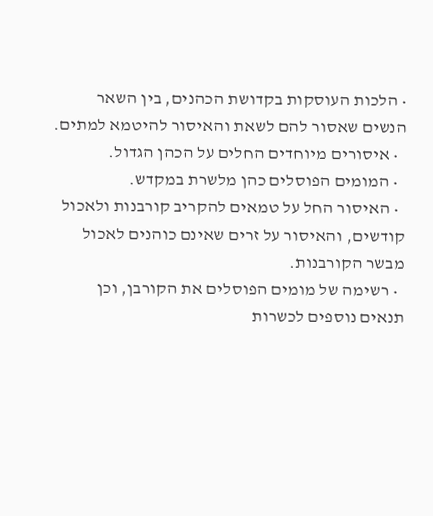• הלכות העוסקות בקדושת הכהנים, בין השאר הנשים שאסור להם לשאת והאיסור להיטמא למתים.
  • איסורים מיוחדים החלים על הכהן הגדול.
  • המומים הפוסלים כהן מלשרת במקדש.
  • האיסור החל על טמאים להקריב קורבנות ולאכול קודשים, והאיסור על זרים שאינם כוהנים לאכול מבשר הקורבנות.
  • רשימה של מומים הפוסלים את הקורבן, וכן תנאים נוספים לכשרות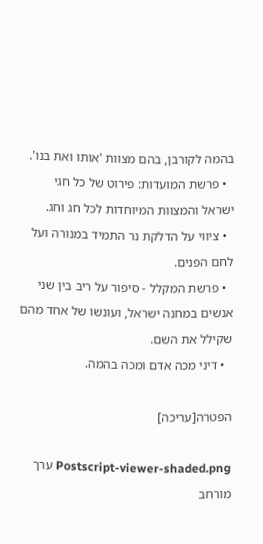בהמה לקורבן, בהם מצוות 'אותו ואת בנו'.
  • פרשת המועדות: פירוט של כל חגי ישראל והמצוות המיוחדות לכל חג וחג.
  • ציווי על הדלקת נר התמיד במנורה ועל לחם הפנים.
  • פרשת המקלל - סיפור על ריב בין שני אנשים במחנה ישראל, ועונשו של אחד מהם שקילל את השם.
  • דיני מכה אדם ומכה בהמה.

הפטרה[עריכה]

Postscript-viewer-shaded.png ערך מורחב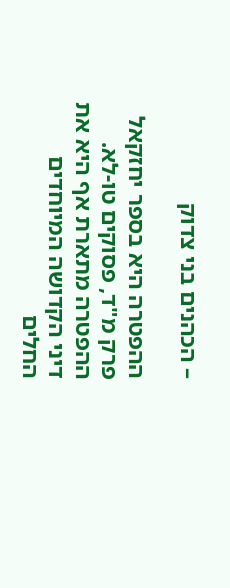– הכהנים בני צדוק

ההפטרה היא בספר יחזקאל פרק מ"ד, פסוקים טו-לא. ההפטרה מתארת אף היא את דיני הקדושה המיוחדים החלים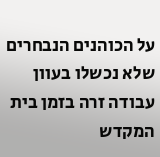על הכוהנים הנבחרים שלא נכשלו בעוון עבודה זרה בזמן בית המקדש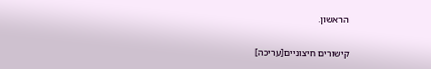הראשון.

קישורים חיצוניים[עריכה]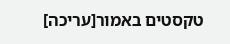טקסטים באמור[עריכה]